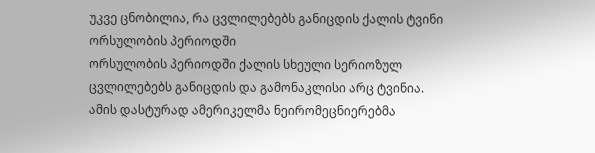უკვე ცნობილია, რა ცვლილებებს განიცდის ქალის ტვინი ორსულობის პერიოდში
ორსულობის პერიოდში ქალის სხეული სერიოზულ ცვლილებებს განიცდის და გამონაკლისი არც ტვინია. ამის დასტურად ამერიკელმა ნეირომეცნიერებმა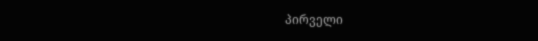პირველი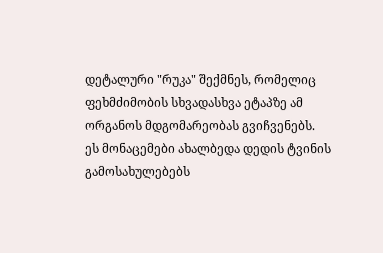დეტალური "რუკა" შექმნეს, რომელიც ფეხმძიმობის სხვადასხვა ეტაპზე ამ ორგანოს მდგომარეობას გვიჩვენებს.
ეს მონაცემები ახალბედა დედის ტვინის გამოსახულებებს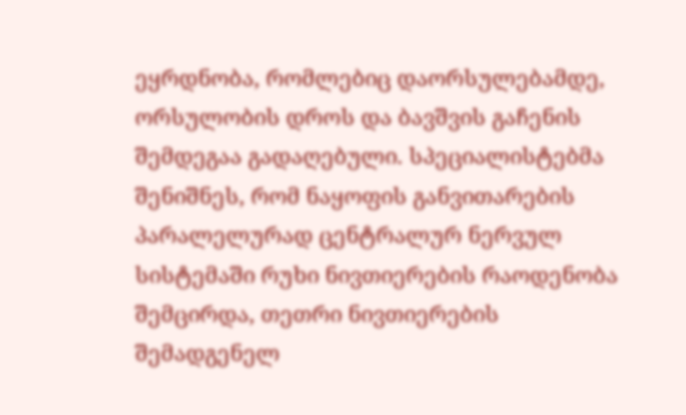ეყრდნობა, რომლებიც დაორსულებამდე, ორსულობის დროს და ბავშვის გაჩენის შემდეგაა გადაღებული. სპეციალისტებმა შენიშნეს, რომ ნაყოფის განვითარების პარალელურად ცენტრალურ ნერვულ სისტემაში რუხი ნივთიერების რაოდენობა შემცირდა, თეთრი ნივთიერების შემადგენელ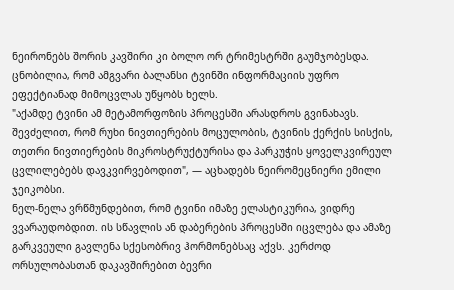ნეირონებს შორის კავშირი კი ბოლო ორ ტრიმესტრში გაუმჯობესდა. ცნობილია, რომ ამგვარი ბალანსი ტვინში ინფორმაციის უფრო ეფექტიანად მიმოცვლას უწყობს ხელს.
"აქამდე ტვინი ამ მეტამორფოზის პროცესში არასდროს გვინახავს. შევძელით, რომ რუხი ნივთიერების მოცულობის, ტვინის ქერქის სისქის, თეთრი ნივთიერების მიკროსტრუქტურისა და პარკუჭის ყოველკვირეულ ცვლილებებს დავკვირვებოდით", — აცხადებს ნეირომეცნიერი ემილი ჯეიკობსი.
ნელ-ნელა ვრწმუნდებით, რომ ტვინი იმაზე ელასტიკურია, ვიდრე ვვარაუდობდით. ის სწავლის ან დაბერების პროცესში იცვლება და ამაზე გარკვეული გავლენა სქესობრივ ჰორმონებსაც აქვს. კერძოდ ორსულობასთან დაკავშირებით ბევრი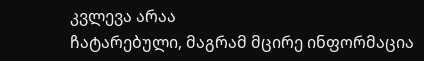კვლევა არაა
ჩატარებული, მაგრამ მცირე ინფორმაცია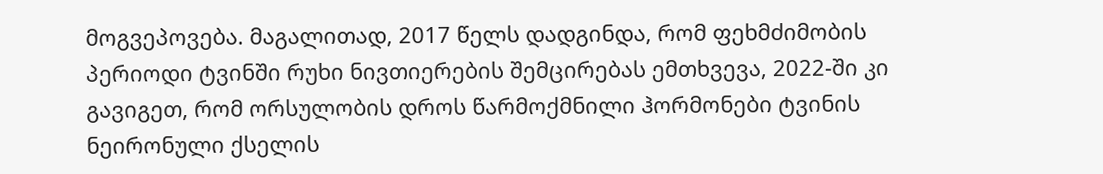მოგვეპოვება. მაგალითად, 2017 წელს დადგინდა, რომ ფეხმძიმობის პერიოდი ტვინში რუხი ნივთიერების შემცირებას ემთხვევა, 2022-ში კი გავიგეთ, რომ ორსულობის დროს წარმოქმნილი ჰორმონები ტვინის ნეირონული ქსელის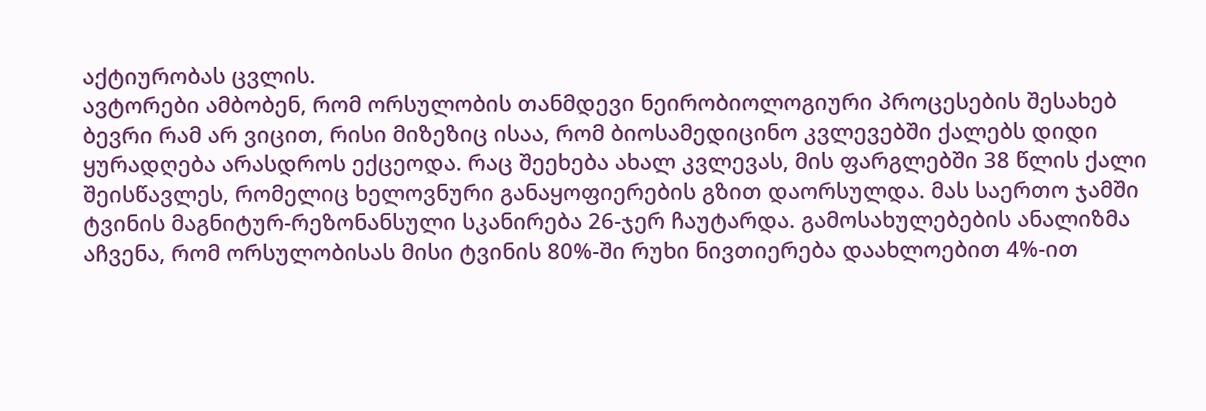აქტიურობას ცვლის.
ავტორები ამბობენ, რომ ორსულობის თანმდევი ნეირობიოლოგიური პროცესების შესახებ ბევრი რამ არ ვიცით, რისი მიზეზიც ისაა, რომ ბიოსამედიცინო კვლევებში ქალებს დიდი ყურადღება არასდროს ექცეოდა. რაც შეეხება ახალ კვლევას, მის ფარგლებში 38 წლის ქალი შეისწავლეს, რომელიც ხელოვნური განაყოფიერების გზით დაორსულდა. მას საერთო ჯამში ტვინის მაგნიტურ-რეზონანსული სკანირება 26-ჯერ ჩაუტარდა. გამოსახულებების ანალიზმა აჩვენა, რომ ორსულობისას მისი ტვინის 80%-ში რუხი ნივთიერება დაახლოებით 4%-ით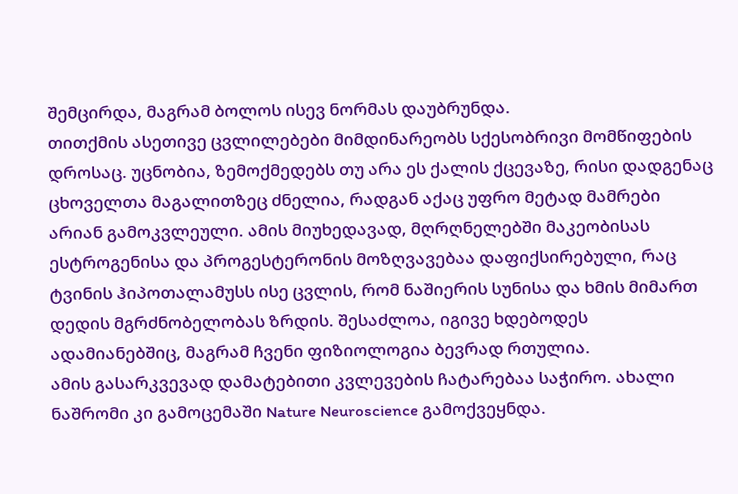შემცირდა, მაგრამ ბოლოს ისევ ნორმას დაუბრუნდა.
თითქმის ასეთივე ცვლილებები მიმდინარეობს სქესობრივი მომწიფების დროსაც. უცნობია, ზემოქმედებს თუ არა ეს ქალის ქცევაზე, რისი დადგენაც ცხოველთა მაგალითზეც ძნელია, რადგან აქაც უფრო მეტად მამრები არიან გამოკვლეული. ამის მიუხედავად, მღრღნელებში მაკეობისას ესტროგენისა და პროგესტერონის მოზღვავებაა დაფიქსირებული, რაც ტვინის ჰიპოთალამუსს ისე ცვლის, რომ ნაშიერის სუნისა და ხმის მიმართ დედის მგრძნობელობას ზრდის. შესაძლოა, იგივე ხდებოდეს ადამიანებშიც, მაგრამ ჩვენი ფიზიოლოგია ბევრად რთულია.
ამის გასარკვევად დამატებითი კვლევების ჩატარებაა საჭირო. ახალი ნაშრომი კი გამოცემაში Nature Neuroscience გამოქვეყნდა.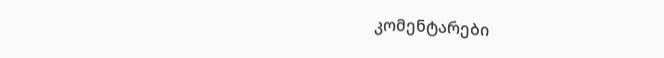კომენტარები